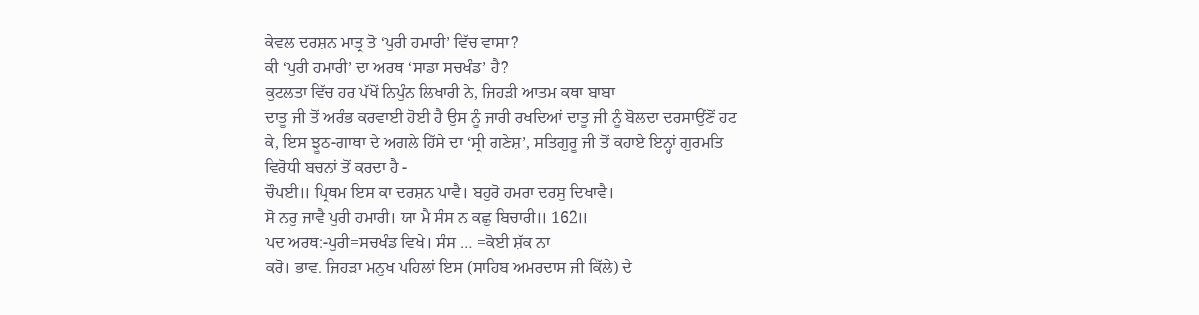ਕੇਵਲ ਦਰਸ਼ਨ ਮਾਤ੍ਰ ਤੋ ‘ਪੁਰੀ ਹਮਾਰੀ’ ਵਿੱਚ ਵਾਸਾ?
ਕੀ ‘ਪੁਰੀ ਹਮਾਰੀ’ ਦਾ ਅਰਥ ‘ਸਾਡਾ ਸਚਖੰਡ’ ਹੈ?
ਕੁਟਲਤਾ ਵਿੱਚ ਹਰ ਪੱਖੋਂ ਨਿਪੁੰਨ ਲਿਖਾਰੀ ਨੇ, ਜਿਹੜੀ ਆਤਮ ਕਥਾ ਬਾਬਾ
ਦਾਤੂ ਜੀ ਤੋਂ ਅਰੰਭ ਕਰਵਾਈ ਹੋਈ ਹੈ ਉਸ ਨੂੰ ਜਾਰੀ ਰਖਦਿਆਂ ਦਾਤੂ ਜੀ ਨੂੰ ਬੋਲਦਾ ਦਰਸਾਉਂਣੋਂ ਹਟ
ਕੇ, ਇਸ ਝੂਠ-ਗਾਥਾ ਦੇ ਅਗਲੇ ਹਿੱਸੇ ਦਾ ‘ਸ੍ਰੀ ਗਣੇਸ਼’, ਸਤਿਗੁਰੂ ਜੀ ਤੋਂ ਕਹਾਏ ਇਨ੍ਹਾਂ ਗੁਰਮਤਿ
ਵਿਰੋਧੀ ਬਚਨਾਂ ਤੋਂ ਕਰਦਾ ਹੈ -
ਚੌਪਈ॥ ਪ੍ਰਿਥਮ ਇਸ ਕਾ ਦਰਸ਼ਨ ਪਾਵੈ। ਬਹੁਰੋ ਹਮਰਾ ਦਰਸੁ ਦਿਖਾਵੈ।
ਸੋ ਨਰੁ ਜਾਵੈ ਪੁਰੀ ਹਮਾਰੀ। ਯਾ ਮੈ ਸੰਸ ਨ ਕਛੁ ਬਿਚਾਰੀ॥ 162॥
ਪਦ ਅਰਥ:-ਪੁਰੀ=ਸਚਖੰਡ ਵਿਖੇ। ਸੰਸ … =ਕੋਈ ਸ਼ੱਕ ਨਾ
ਕਰੋ। ਭਾਵ. ਜਿਹੜਾ ਮਨੁਖ ਪਹਿਲਾਂ ਇਸ (ਸਾਹਿਬ ਅਮਰਦਾਸ ਜੀ ਕਿੱਲੇ) ਦੇ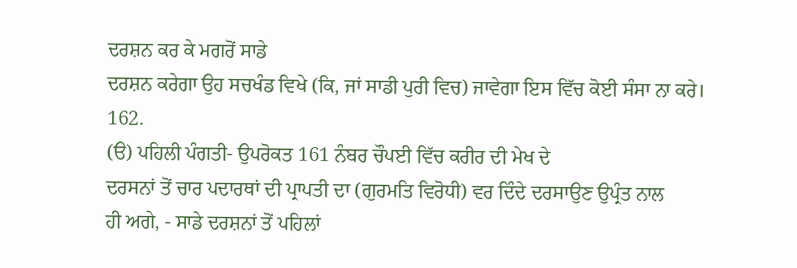ਦਰਸ਼ਨ ਕਰ ਕੇ ਮਗਰੋਂ ਸਾਡੇ
ਦਰਸ਼ਨ ਕਰੇਗਾ ਉਹ ਸਚਖੰਡ ਵਿਖੇ (ਕਿ, ਜਾਂ ਸਾਡੀ ਪੁਰੀ ਵਿਚ) ਜਾਵੇਗਾ ਇਸ ਵਿੱਚ ਕੋਈ ਸੰਸਾ ਨਾ ਕਰੇ।
162.
(ੳ) ਪਹਿਲੀ ਪੰਗਤੀ- ਉਪਰੋਕਤ 161 ਨੰਬਰ ਚੌਪਈ ਵਿੱਚ ਕਰੀਰ ਦੀ ਮੇਖ ਦੇ
ਦਰਸਨਾਂ ਤੋਂ ਚਾਰ ਪਦਾਰਥਾਂ ਦੀ ਪ੍ਰਾਪਤੀ ਦਾ (ਗੁਰਮਤਿ ਵਿਰੋਧੀ) ਵਰ ਦਿੰਦੇ ਦਰਸਾਉਣ ਉਪ੍ਰੰਤ ਨਾਲ
ਹੀ ਅਗੇ, - ਸਾਡੇ ਦਰਸ਼ਨਾਂ ਤੋਂ ਪਹਿਲਾਂ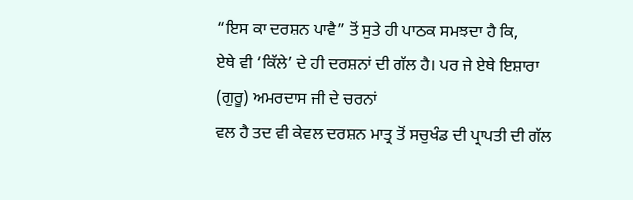“ਇਸ ਕਾ ਦਰਸ਼ਨ ਪਾਵੈ” ਤੋਂ ਸੁਤੇ ਹੀ ਪਾਠਕ ਸਮਝਦਾ ਹੈ ਕਿ,
ਏਥੇ ਵੀ ‘ਕਿੱਲੇ’ ਦੇ ਹੀ ਦਰਸ਼ਨਾਂ ਦੀ ਗੱਲ ਹੈ। ਪਰ ਜੇ ਏਥੇ ਇਸ਼ਾਰਾ (ਗੁਰੂ) ਅਮਰਦਾਸ ਜੀ ਦੇ ਚਰਨਾਂ
ਵਲ ਹੈ ਤਦ ਵੀ ਕੇਵਲ ਦਰਸ਼ਨ ਮਾਤ੍ਰ ਤੋਂ ਸਚੁਖੰਡ ਦੀ ਪ੍ਰਾਪਤੀ ਦੀ ਗੱਲ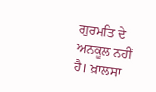ਗੁਰਮਤਿ ਦੇ ਅਨਕੂਲ ਨਹੀਂ
ਹੈ। ਖ਼ਾਲਸਾ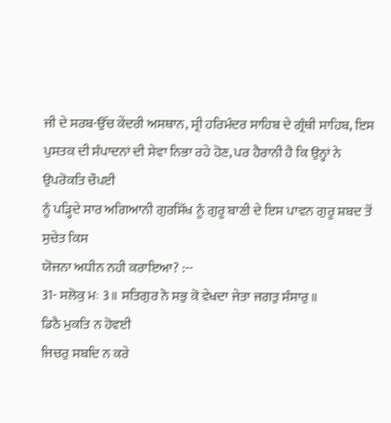ਜੀ ਦੇ ਸਰਬ-ਉੱਚ ਕੇਂਦਰੀ ਅਸਥਾਨ, ਸ੍ਰੀ ਹਰਿਮੰਦਰ ਸਾਹਿਬ ਦੇ ਗ੍ਰੰਥੀ ਸਾਹਿਬ, ਇਸ
ਪੁਸਤਕ ਦੀ ਸੰਪਾਦਨਾਂ ਦੀ ਸੇਵਾ ਨਿਭਾ ਰਹੇ ਹੋਣ, ਪਰ ਹੈਰਾਨੀ ਹੈ ਕਿ ਉਨ੍ਹਾਂ ਨੇ ਉਪਰੋਕਤਿ ਚੌਪਈ
ਨੂੰ ਪੜ੍ਹਿਦੇ ਸਾਰ ਅਗਿਆਨੀ ਗੁਰਸਿੱਖ ਨੂੰ ਗੁਰੂ ਬਾਣੀ ਦੇ ਇਸ ਪਾਵਨ ਗੁਰੂ ਸ਼ਬਦ ਤੋਂ ਸੁਚੇਤ ਕਿਸ
ਯੋਜਨਾ ਅਧੀਨ ਨਹੀ ਕਰਾਇਆ? :--
31- ਸਲੋਕੁ ਮਃ 3॥ ਸਤਿਗੁਰ ਨੋ ਸਭੁ ਕੋ ਵੇਖਦਾ ਜੇਤਾ ਜਗਤੁ ਸੰਸਾਰੁ॥
ਡਿਠੈ ਮੁਕਤਿ ਨ ਹੋਵਈ
ਜਿਚਰੁ ਸਬਦਿ ਨ ਕਰੇ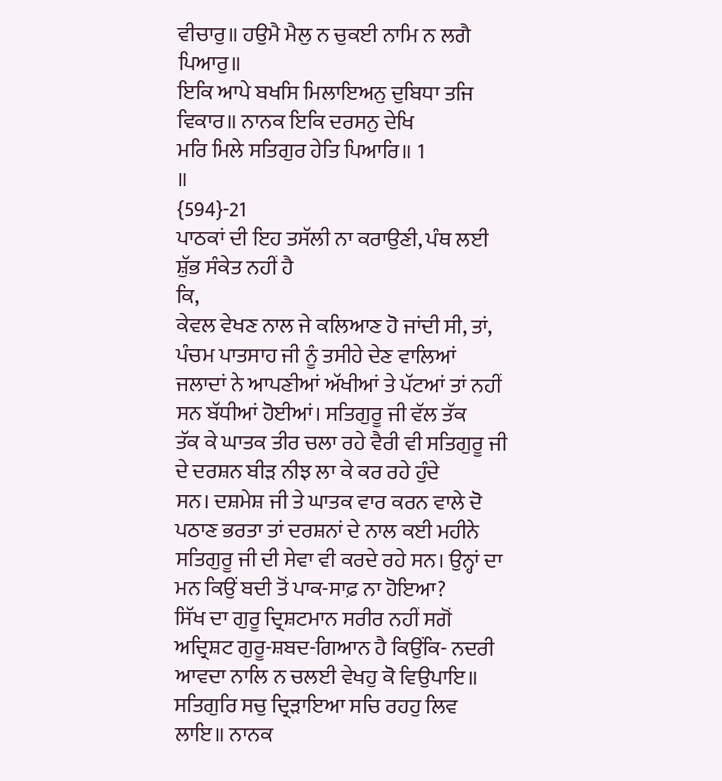ਵੀਚਾਰੁ॥ ਹਉਮੈ ਮੈਲੁ ਨ ਚੁਕਈ ਨਾਮਿ ਨ ਲਗੈ ਪਿਆਰੁ॥
ਇਕਿ ਆਪੇ ਬਖਸਿ ਮਿਲਾਇਅਨੁ ਦੁਬਿਧਾ ਤਜਿ ਵਿਕਾਰ॥ ਨਾਨਕ ਇਕਿ ਦਰਸਨੁ ਦੇਖਿ
ਮਰਿ ਮਿਲੇ ਸਤਿਗੁਰ ਹੇਤਿ ਪਿਆਰਿ॥ 1
॥
{594}-21
ਪਾਠਕਾਂ ਦੀ ਇਹ ਤਸੱਲੀ ਨਾ ਕਰਾਉਣੀ, ਪੰਥ ਲਈ ਸ਼ੁੱਭ ਸੰਕੇਤ ਨਹੀਂ ਹੈ
ਕਿ,
ਕੇਵਲ ਵੇਖਣ ਨਾਲ ਜੇ ਕਲਿਆਣ ਹੋ ਜਾਂਦੀ ਸੀ, ਤਾਂ, ਪੰਚਮ ਪਾਤਸਾਹ ਜੀ ਨੂੰ ਤਸੀਹੇ ਦੇਣ ਵਾਲਿਆਂ
ਜਲਾਦਾਂ ਨੇ ਆਪਣੀਆਂ ਅੱਖੀਆਂ ਤੇ ਪੱਟਆਂ ਤਾਂ ਨਹੀਂ ਸਨ ਬੱਧੀਆਂ ਹੋਈਆਂ। ਸਤਿਗੁਰੂ ਜੀ ਵੱਲ ਤੱਕ
ਤੱਕ ਕੇ ਘਾਤਕ ਤੀਰ ਚਲਾ ਰਹੇ ਵੈਰੀ ਵੀ ਸਤਿਗੁਰੂ ਜੀ ਦੇ ਦਰਸ਼ਨ ਬੀੜ ਨੀਝ ਲਾ ਕੇ ਕਰ ਰਹੇ ਹੁੰਦੇ
ਸਨ। ਦਸ਼ਮੇਸ਼ ਜੀ ਤੇ ਘਾਤਕ ਵਾਰ ਕਰਨ ਵਾਲੇ ਦੋ ਪਠਾਣ ਭਰਤਾ ਤਾਂ ਦਰਸ਼ਨਾਂ ਦੇ ਨਾਲ ਕਈ ਮਹੀਨੇ
ਸਤਿਗੁਰੂ ਜੀ ਦੀ ਸੇਵਾ ਵੀ ਕਰਦੇ ਰਹੇ ਸਨ। ਉਨ੍ਹਾਂ ਦਾ ਮਨ ਕਿਉਂ ਬਦੀ ਤੋਂ ਪਾਕ-ਸਾਫ਼ ਨਾ ਹੋਇਆ?
ਸਿੱਖ ਦਾ ਗੁਰੂ ਦ੍ਰਿਸ਼ਟਮਾਨ ਸਰੀਰ ਨਹੀਂ ਸਗੋਂ ਅਦ੍ਰਿਸ਼ਟ ਗੁਰੂ-ਸ਼ਬਦ-ਗਿਆਨ ਹੈ ਕਿਉਂਕਿ- ਨਦਰੀ
ਆਵਦਾ ਨਾਲਿ ਨ ਚਲਈ ਵੇਖਹੁ ਕੋ ਵਿਉਪਾਇ॥ ਸਤਿਗੁਰਿ ਸਚੁ ਦ੍ਰਿੜਾਇਆ ਸਚਿ ਰਹਹੁ ਲਿਵ ਲਾਇ॥ ਨਾਨਕ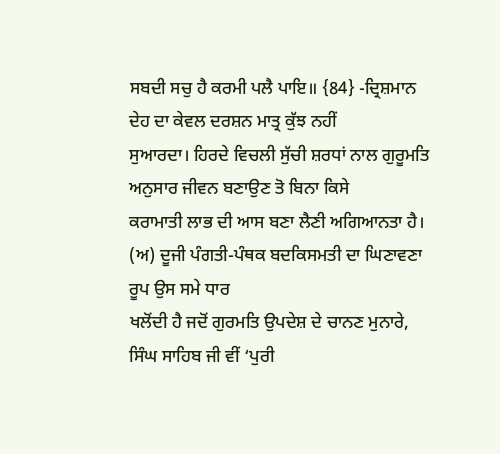ਸਬਦੀ ਸਚੁ ਹੈ ਕਰਮੀ ਪਲੈ ਪਾਇ॥ {84} -ਦ੍ਰਿਸ਼ਮਾਨ ਦੇਹ ਦਾ ਕੇਵਲ ਦਰਸ਼ਨ ਮਾਤ੍ਰ ਕੁੱਝ ਨਹੀਂ
ਸੁਆਰਦਾ। ਹਿਰਦੇ ਵਿਚਲੀ ਸੁੱਚੀ ਸ਼ਰਧਾਂ ਨਾਲ ਗੁਰੂਮਤਿ ਅਨੁਸਾਰ ਜੀਵਨ ਬਣਾਉਣ ਤੋ ਬਿਨਾ ਕਿਸੇ
ਕਰਾਮਾਤੀ ਲਾਭ ਦੀ ਆਸ ਬਣਾ ਲੈਣੀ ਅਗਿਆਨਤਾ ਹੈ।
(ਅ) ਦੂਜੀ ਪੰਗਤੀ-ਪੰਥਕ ਬਦਕਿਸਮਤੀ ਦਾ ਘਿਣਾਵਣਾ ਰੂਪ ਉਸ ਸਮੇ ਧਾਰ
ਖਲੋਂਦੀ ਹੈ ਜਦੋਂ ਗੁਰਮਤਿ ਉਪਦੇਸ਼ ਦੇ ਚਾਨਣ ਮੁਨਾਰੇ, ਸਿੰਘ ਸਾਹਿਬ ਜੀ ਵੀਂ ‘ਪੁਰੀ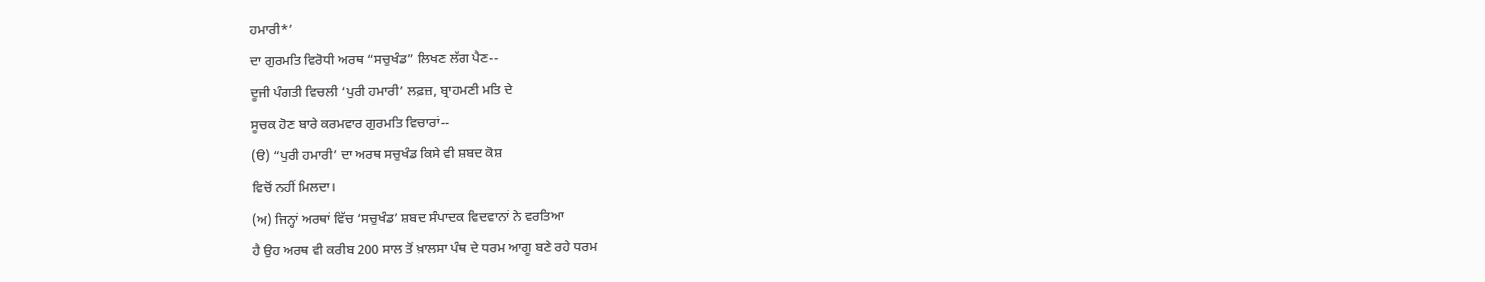ਹਮਾਰੀ*’
ਦਾ ਗੁਰਮਤਿ ਵਿਰੋਧੀ ਅਰਥ “ਸਚੁਖੰਡ” ਲਿਖਣ ਲੱਗ ਪੈਣ--
ਦੂਜੀ ਪੰਗਤੀ ਵਿਚਲੀ ‘ਪੁਰੀ ਹਮਾਰੀ’ ਲਫ਼ਜ਼, ਬ੍ਰਾਹਮਣੀ ਮਤਿ ਦੇ
ਸੂਚਕ ਹੋਣ ਬਾਰੇ ਕਰਮਵਾਰ ਗੁਰਮਤਿ ਵਿਚਾਰਾਂ--
(ੳ) “ਪੁਰੀ ਹਮਾਰੀ’ ਦਾ ਅਰਥ ਸਚੁਖੰਡ ਕਿਸੇ ਵੀ ਸ਼ਬਦ ਕੋਸ਼
ਵਿਚੋਂ ਨਹੀਂ ਮਿਲਦਾ।
(ਅ) ਜਿਨ੍ਹਾਂ ਅਰਥਾਂ ਵਿੱਚ ‘ਸਚੁਖੰਡ’ ਸ਼ਬਦ ਸੰਪਾਦਕ ਵਿਦਵਾਨਾਂ ਨੇ ਵਰਤਿਆ
ਹੈ ਉਹ ਅਰਥ ਵੀ ਕਰੀਬ 200 ਸਾਲ ਤੋਂ ਖ਼ਾਲਸਾ ਪੰਥ ਦੇ ਧਰਮ ਆਗੂ ਬਣੇ ਰਹੇ ਧਰਮ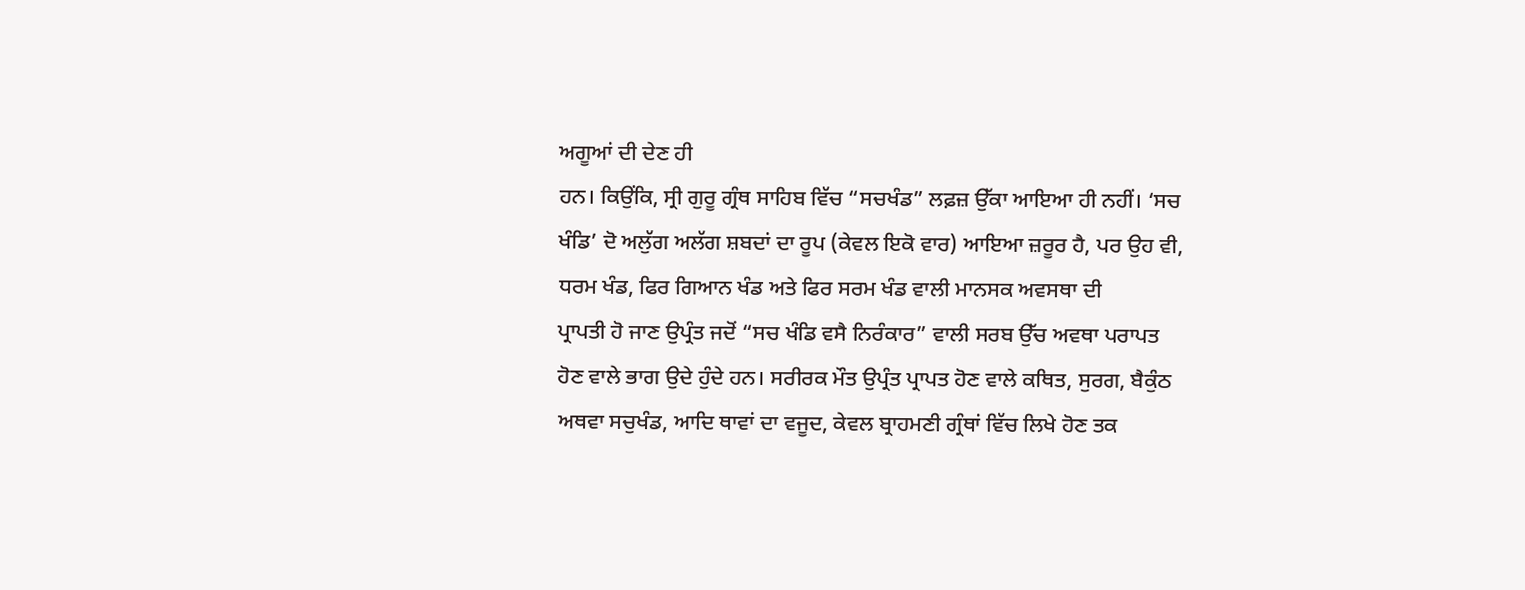ਅਗੂਆਂ ਦੀ ਦੇਣ ਹੀ
ਹਨ। ਕਿਉਂਕਿ, ਸ੍ਰੀ ਗੁਰੂ ਗ੍ਰੰਥ ਸਾਹਿਬ ਵਿੱਚ “ਸਚਖੰਡ” ਲਫ਼ਜ਼ ਉੱਕਾ ਆਇਆ ਹੀ ਨਹੀਂ। ‘ਸਚ
ਖੰਡਿ’ ਦੋ ਅਲੁੱਗ ਅਲੱਗ ਸ਼ਬਦਾਂ ਦਾ ਰੂਪ (ਕੇਵਲ ਇਕੋ ਵਾਰ) ਆਇਆ ਜ਼ਰੂਰ ਹੈ, ਪਰ ਉਹ ਵੀ,
ਧਰਮ ਖੰਡ, ਫਿਰ ਗਿਆਨ ਖੰਡ ਅਤੇ ਫਿਰ ਸਰਮ ਖੰਡ ਵਾਲੀ ਮਾਨਸਕ ਅਵਸਥਾ ਦੀ
ਪ੍ਰਾਪਤੀ ਹੋ ਜਾਣ ਉਪ੍ਰੰਤ ਜਦੋਂ “ਸਚ ਖੰਡਿ ਵਸੈ ਨਿਰੰਕਾਰ” ਵਾਲੀ ਸਰਬ ਉੱਚ ਅਵਥਾ ਪਰਾਪਤ
ਹੋਣ ਵਾਲੇ ਭਾਗ ਉਦੇ ਹੁੰਦੇ ਹਨ। ਸਰੀਰਕ ਮੌਤ ਉਪ੍ਰੰਤ ਪ੍ਰਾਪਤ ਹੋਣ ਵਾਲੇ ਕਥਿਤ, ਸੁਰਗ, ਬੈਕੁੰਠ
ਅਥਵਾ ਸਚੁਖੰਡ, ਆਦਿ ਥਾਵਾਂ ਦਾ ਵਜੂਦ, ਕੇਵਲ ਬ੍ਰਾਹਮਣੀ ਗ੍ਰੰਥਾਂ ਵਿੱਚ ਲਿਖੇ ਹੋਣ ਤਕ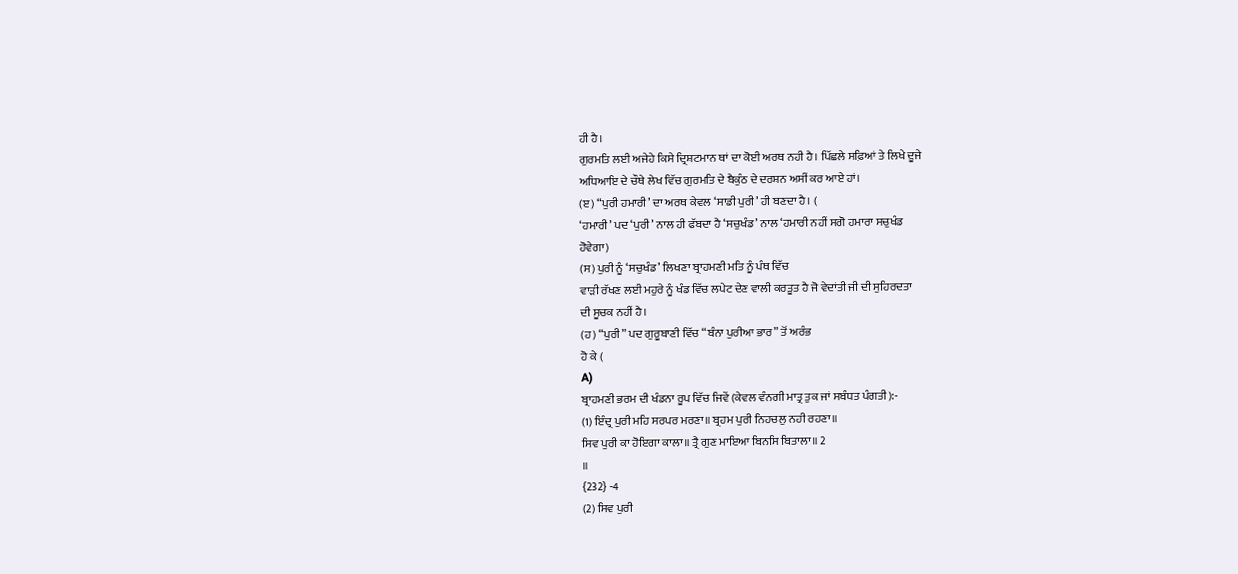ਹੀ ਹੈ।
ਗੁਰਮਤਿ ਲਈ ਅਜੇਹੇ ਕਿਸੇ ਦ੍ਰਿਸ਼ਟਮਾਨ ਥਾਂ ਦਾ ਕੋਈ ਅਰਥ ਨਹੀ ਹੈ। ਪਿੱਛਲੇ ਸਫ਼ਿਆਂ ਤੇ ਲਿਖੇ ਦੂਜੇ
ਅਧਿਆਇ ਦੇ ਚੌਥੇ ਲੇਖ ਵਿੱਚ ਗੁਰਮਤਿ ਦੇ ਬੈਕੁੰਠ ਦੇ ਦਰਸ਼ਨ ਅਸੀਂ ਕਰ ਆਏ ਹਾਂ।
(ੲ) “ਪੁਰੀ ਹਮਾਰੀ’ ਦਾ ਅਰਥ ਕੇਵਲ ‘ਸਾਡੀ ਪੁਰੀ’ ਹੀ ਬਣਦਾ ਹੈ। (
‘ਹਮਾਰੀ’ ਪਦ ‘ਪੁਰੀ’ ਨਾਲ ਹੀ ਫੱਬਦਾ ਹੈ ‘ਸਚੁਖੰਡ’ ਨਾਲ ‘ਹਮਾਰੀ ਨਹੀਂ ਸਗੋ ਹਮਾਰਾ ਸਚੁਖੰਡ
ਹੋਵੇਗਾ)
(ਸ) ਪੁਰੀ ਨੂੰ ‘ਸਚੁਖੰਡ’ ਲਿਖਣਾ ਬ੍ਰਾਹਮਣੀ ਮਤਿ ਨੂੰ ਪੰਥ ਵਿੱਚ
ਵਾੜੀ ਰੱਖਣ ਲਈ ਮਹੁਰੇ ਨੂੰ ਖੰਡ ਵਿੱਚ ਲਪੇਟ ਦੇਣ ਵਾਲੀ ਕਰਤੂਤ ਹੈ ਜੋ ਵੇਦਾਂਤੀ ਜੀ ਦੀ ਸੁਹਿਰਦਤਾ
ਦੀ ਸੂਚਕ ਨਹੀਂ ਹੈ।
(ਹ) “ਪੁਰੀ” ਪਦ ਗੁਰੂਬਾਣੀ ਵਿੱਚ “ਬੰਨਾ ਪੁਰੀਆ ਭਾਰ” ਤੋਂ ਅਰੰਭ
ਹੋ ਕੇ (
A)
ਬ੍ਰਾਹਮਣੀ ਭਰਮ ਦੀ ਖੰਡਨਾ ਰੂਪ ਵਿੱਚ ਜਿਵੇਂ (ਕੇਵਲ ਵੰਨਗੀ ਮਾਤ੍ਰ ਤੁਕ ਜਾਂ ਸਬੰਧਤ ਪੰਗਤੀ):-
(1) ਇੰਦ੍ਰ ਪੁਰੀ ਮਹਿ ਸਰਪਰ ਮਰਣਾ॥ ਬ੍ਰਹਮ ਪੁਰੀ ਨਿਹਚਲੁ ਨਹੀ ਰਹਣਾ॥
ਸਿਵ ਪੁਰੀ ਕਾ ਹੋਇਗਾ ਕਾਲਾ॥ ਤ੍ਰੈ ਗੁਣ ਮਾਇਆ ਬਿਨਸਿ ਬਿਤਾਲਾ॥ 2
॥
{232} -4
(2) ਸਿਵ ਪੁਰੀ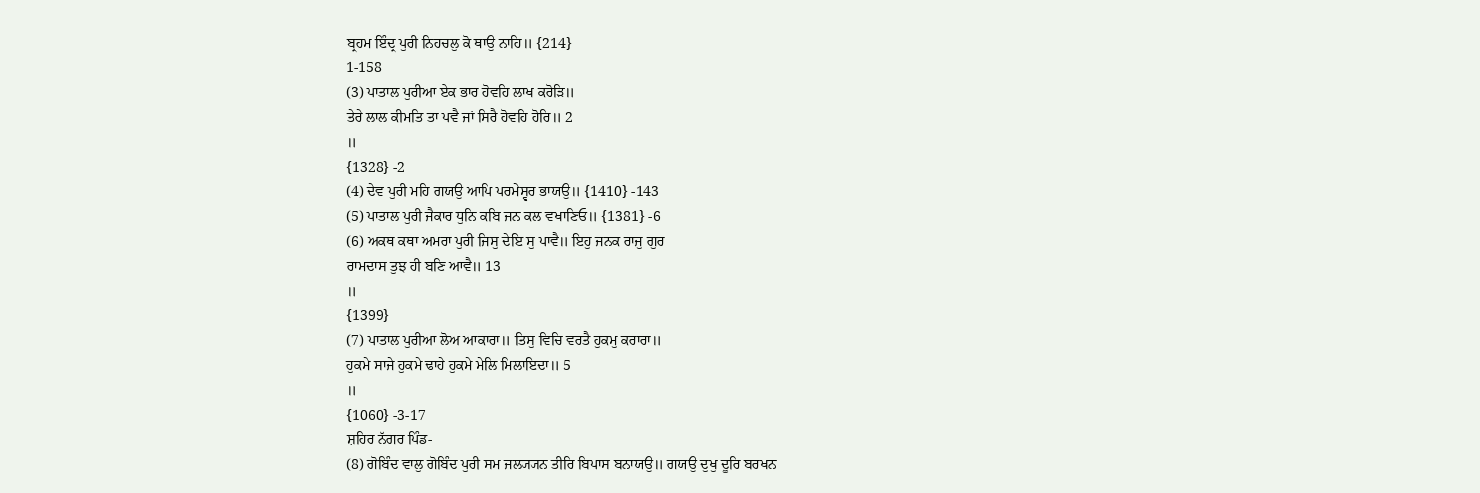ਬ੍ਰਹਮ ਇੰਦ੍ਰ ਪੁਰੀ ਨਿਹਚਲੁ ਕੋ ਥਾਉ ਨਾਹਿ॥ {214}
1-158
(3) ਪਾਤਾਲ ਪੁਰੀਆ ਏਕ ਭਾਰ ਹੋਵਹਿ ਲਾਖ ਕਰੋੜਿ॥
ਤੇਰੇ ਲਾਲ ਕੀਮਤਿ ਤਾ ਪਵੈ ਜਾਂ ਸਿਰੈ ਹੋਵਹਿ ਹੋਰਿ॥ 2
॥
{1328} -2
(4) ਦੇਵ ਪੁਰੀ ਮਹਿ ਗਯਉ ਆਪਿ ਪਰਮੇਸ੍ਵਰ ਭਾਯਉ॥ {1410} -143
(5) ਪਾਤਾਲ ਪੁਰੀ ਜੈਕਾਰ ਧੁਨਿ ਕਬਿ ਜਨ ਕਲ ਵਖਾਣਿਓ॥ {1381} -6
(6) ਅਕਥ ਕਥਾ ਅਮਰਾ ਪੁਰੀ ਜਿਸੁ ਦੇਇ ਸੁ ਪਾਵੈ॥ ਇਹੁ ਜਨਕ ਰਾਜੁ ਗੁਰ
ਰਾਮਦਾਸ ਤੁਝ ਹੀ ਬਣਿ ਆਵੈ॥ 13
॥
{1399}
(7) ਪਾਤਾਲ ਪੁਰੀਆ ਲੋਅ ਆਕਾਰਾ॥ ਤਿਸੁ ਵਿਚਿ ਵਰਤੈ ਹੁਕਮੁ ਕਰਾਰਾ॥
ਹੁਕਮੇ ਸਾਜੇ ਹੁਕਮੇ ਢਾਹੇ ਹੁਕਮੇ ਮੇਲਿ ਮਿਲਾਇਦਾ॥ 5
॥
{1060} -3-17
ਸ਼ਹਿਰ ਨੱਗਰ ਪਿੰਡ-
(8) ਗੋਬਿੰਦ ਵਾਲੁ ਗੋਬਿੰਦ ਪੁਰੀ ਸਮ ਜਲ੍ਯ੍ਯਨ ਤੀਰਿ ਬਿਪਾਸ ਬਨਾਯਉ॥ ਗਯਉ ਦੁਖੁ ਦੂਰਿ ਬਰਖਨ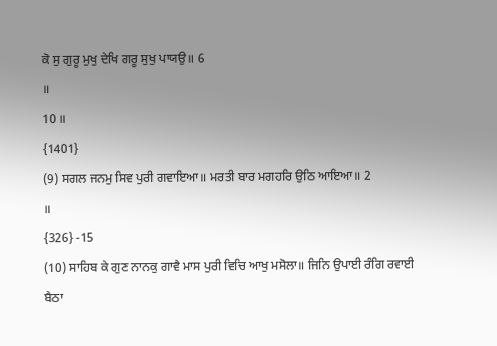ਕੋ ਸੁ ਗੁਰੂ ਮੁਖੁ ਦੇਖਿ ਗਰੂ ਸੁਖੁ ਪਾਯਉ॥ 6
॥
10 ॥
{1401}
(9) ਸਗਲ ਜਨਮੁ ਸਿਵ ਪੁਰੀ ਗਵਾਇਆ॥ ਮਰਤੀ ਬਾਰ ਮਗਹਰਿ ਉਠਿ ਆਇਆ॥ 2
॥
{326} -15
(10) ਸਾਹਿਬ ਕੇ ਗੁਣ ਨਾਨਕੁ ਗਾਵੈ ਮਾਸ ਪੁਰੀ ਵਿਚਿ ਆਖੁ ਮਸੋਲਾ॥ ਜਿਨਿ ਉਪਾਈ ਰੰਗਿ ਰਵਾਈ
ਬੈਠਾ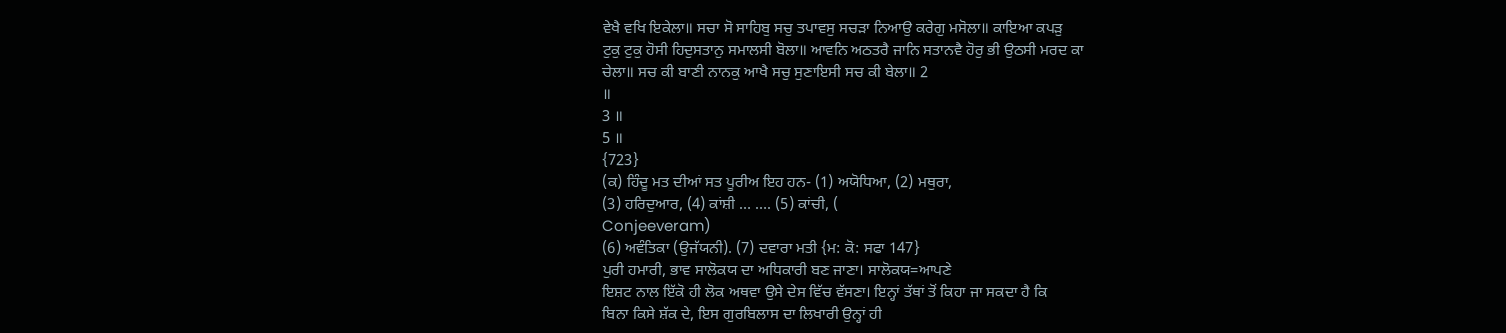ਵੇਖੈ ਵਖਿ ਇਕੇਲਾ॥ ਸਚਾ ਸੋ ਸਾਹਿਬੁ ਸਚੁ ਤਪਾਵਸੁ ਸਚੜਾ ਨਿਆਉ ਕਰੇਗੁ ਮਸੋਲਾ॥ ਕਾਇਆ ਕਪੜੁ
ਟੁਕੁ ਟੁਕੁ ਹੋਸੀ ਹਿਦੁਸਤਾਨੁ ਸਮਾਲਸੀ ਬੋਲਾ॥ ਆਵਨਿ ਅਠਤਰੈ ਜਾਨਿ ਸਤਾਨਵੈ ਹੋਰੁ ਭੀ ਉਠਸੀ ਮਰਦ ਕਾ
ਚੇਲਾ॥ ਸਚ ਕੀ ਬਾਣੀ ਨਾਨਕੁ ਆਖੈ ਸਚੁ ਸੁਣਾਇਸੀ ਸਚ ਕੀ ਬੇਲਾ॥ 2
॥
3 ॥
5 ॥
{723}
(ਕ) ਹਿੰਦੂ ਮਤ ਦੀਆਂ ਸਤ ਪੂਰੀਅ ਇਹ ਹਨ- (1) ਅਯੋਧਿਆ, (2) ਮਥੁਰਾ,
(3) ਹਰਿਦੁਆਰ, (4) ਕਾਂਸ਼ੀ … …. (5) ਕਾਂਚੀ, (
Conjeeveram)
(6) ਅਵੰਤਿਕਾ (ਉਜੱਯਨੀ). (7) ਦਵਾਰਾ ਮਤੀ {ਮ: ਕੋ: ਸਫਾ 147}
ਪੁਰੀ ਹਮਾਰੀ, ਭਾਵ ਸਾਲੋਕਯ ਦਾ ਅਧਿਕਾਰੀ ਬਣ ਜਾਣਾ। ਸਾਲੋਕਯ=ਆਪਣੇ
ਇਸ਼ਟ ਨਾਲ ਇੱਕੋ ਹੀ ਲੋਕ ਅਥਵਾ ਉਸੇ ਦੇਸ ਵਿੱਚ ਵੱਸਣਾ। ਇਨ੍ਹਾਂ ਤੱਥਾਂ ਤੋਂ ਕਿਹਾ ਜਾ ਸਕਦਾ ਹੈ ਕਿ
ਬਿਨਾ ਕਿਸੇ ਸ਼ੱਕ ਦੇ, ਇਸ ਗੁਰਬਿਲਾਸ ਦਾ ਲਿਖਾਰੀ ਉਨ੍ਹਾਂ ਹੀ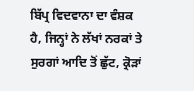ਬਿੱਪ੍ਰ ਵਿਦਵਾਨਾ ਦਾ ਵੰਸ਼ਕ
ਹੈ, ਜਿਨ੍ਹਾਂ ਨੇ ਲੱਖਾਂ ਨਰਕਾਂ ਤੇ ਸੁਰਗਾਂ ਆਦਿ ਤੋਂ ਛੁੱਟ, ਕ੍ਰੋੜਾਂ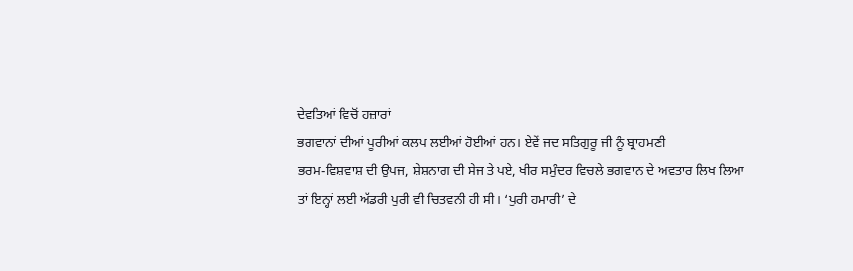ਦੇਵਤਿਆਂ ਵਿਚੋਂ ਹਜ਼ਾਰਾਂ
ਭਗਵਾਨਾਂ ਦੀਆਂ ਪੂਰੀਆਂ ਕਲਪ ਲਈਆਂ ਹੋਈਆਂ ਹਨ। ਏਵੇਂ ਜਦ ਸਤਿਗੁਰੂ ਜੀ ਨੂੰ ਬ੍ਰਾਹਮਣੀ
ਭਰਮ-ਵਿਸ਼ਵਾਸ਼ ਦੀ ਉਪਜ, ਸ਼ੇਸ਼ਨਾਗ ਦੀ ਸੇਜ ਤੇ ਪਏ, ਖੀਰ ਸਮੁੰਦਰ ਵਿਚਲੇ ਭਗਵਾਨ ਦੇ ਅਵਤਾਰ ਲਿਖ ਲਿਆ
ਤਾਂ ਇਨ੍ਹਾਂ ਲਈ ਅੱਡਰੀ ਪੁਰੀ ਵੀ ਚਿਤਵਨੀ ਹੀ ਸੀ। ‘ਪੁਰੀ ਹਮਾਰੀ’ ਦੇ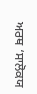ਅਰਥ ‘ਸਾਲੋਕਯ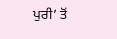ਪੁਰੀ’ ਤੋਂ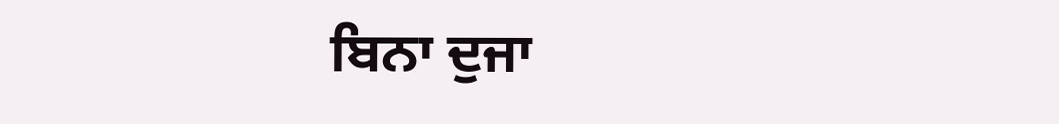ਬਿਨਾ ਦੁਜਾ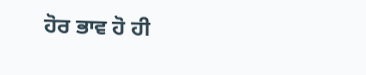ਹੋਰ ਭਾਵ ਹੋ ਹੀ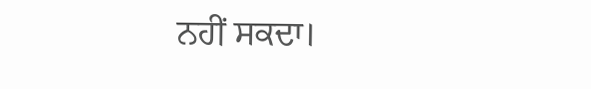ਨਹੀਂ ਸਕਦਾ।